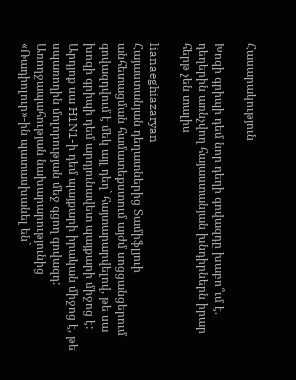Հասարակություն

Խոզի գրիպի դեմ նոր դեղի գովազդը խաբո՞ւմ է. դեղերին առնչվող հայաստանյան խնդիրներն իրար հերթ չեն տալիս

lianaeghiazaryan
Հայաստանյան դեղատներից Տամիֆլյուի անհետացման համատեքստում այժմ սոցցանցերում գովազդվում է մեկ այլ դեղ` հայտարարվելով, թե սա խոզի գրիպի դեմ արդյունավետ պայքարի միջոց է: Արդյոք սա H1N1-ի դեմ պայքարի իրական միջոց է, թե սպառողին մոլորության մեջ գցող գովազդ: Առողջապահության նախարարությունից «Ռադիոլուր»-ին պատասխանել են`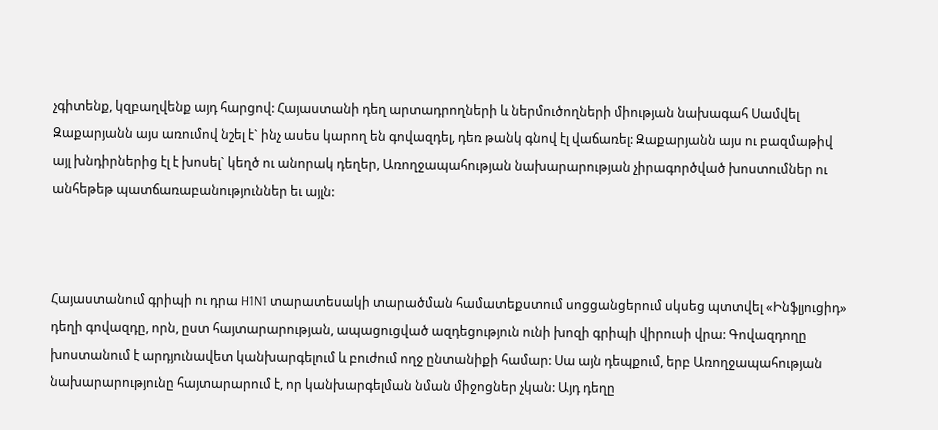չգիտենք, կզբաղվենք այդ հարցով: Հայաստանի դեղ արտադրողների և ներմուծողների միության նախագահ Սամվել Զաքարյանն այս առումով նշել է` ինչ ասես կարող են գովազդել, դեռ թանկ գնով էլ վաճառել: Զաքարյանն այս ու բազմաթիվ այլ խնդիրներից էլ է խոսել` կեղծ ու անորակ դեղեր, Առողջապահության նախարարության չիրագործված խոստումներ ու անհեթեթ պատճառաբանություններ եւ այլն:



Հայաստանում գրիպի ու դրա H1N1 տարատեսակի տարածման համատեքստում սոցցանցերում սկսեց պտտվել «Ինֆլյուցիդ» դեղի գովազդը, որն, ըստ հայտարարության, ապացուցված ազդեցություն ունի խոզի գրիպի վիրուսի վրա: Գովազդողը խոստանում է արդյունավետ կանխարգելում և բուժում ողջ ընտանիքի համար: Սա այն դեպքում, երբ Առողջապահության նախարարությունը հայտարարում է, որ կանխարգելման նման միջոցներ չկան: Այդ դեղը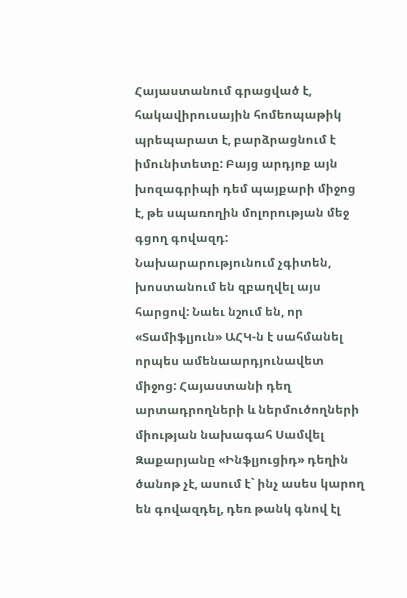Հայաստանում գրացված է, հակավիրուսային հոմեոպաթիկ պրեպարատ է, բարձրացնում է իմունիտետը: Բայց արդյոք այն խոզագրիպի դեմ պայքարի միջոց է, թե սպառողին մոլորության մեջ գցող գովազդ: Նախարարությունում չգիտեն, խոստանում են զբաղվել այս հարցով: Նաեւ նշում են, որ «Տամիֆլյուն» ԱՀԿ-ն է սահմանել որպես ամենաարդյունավետ միջոց: Հայաստանի դեղ արտադրողների և ներմուծողների միության նախագահ Սամվել Զաքարյանը «Ինֆլյուցիդ» դեղին ծանոթ չէ, ասում է` ինչ ասես կարող են գովազդել, դեռ թանկ գնով էլ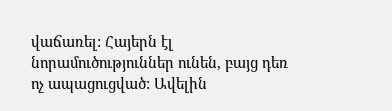վաճառել: Հայերն էլ նորամուծություններ ունեն, բայց դեռ ոչ ապացուցված: Ավելին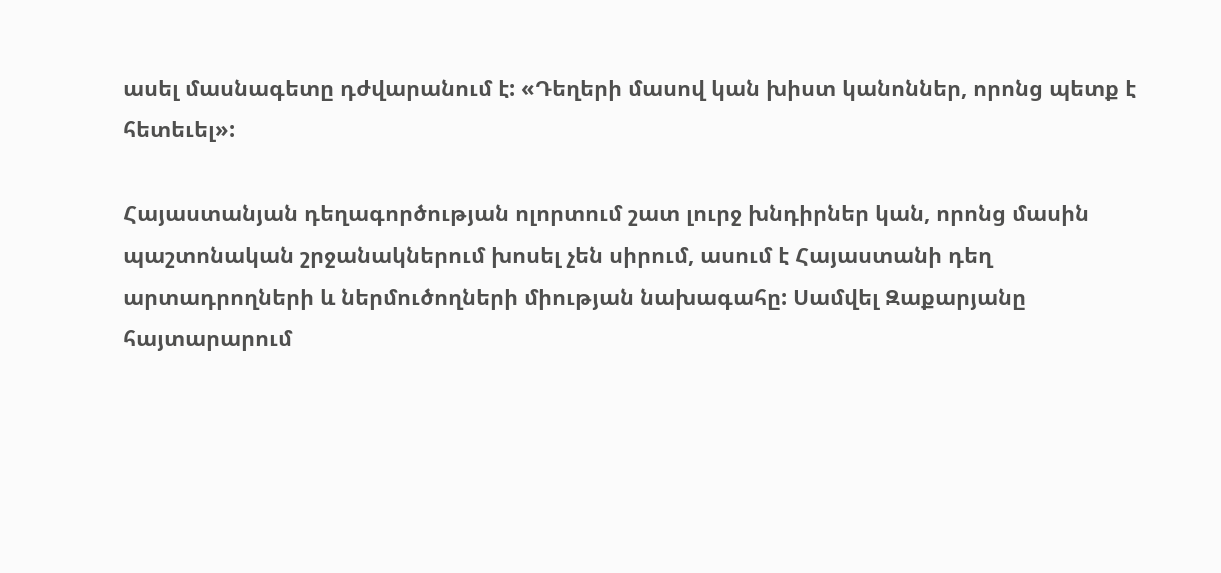ասել մասնագետը դժվարանում է: «Դեղերի մասով կան խիստ կանոններ, որոնց պետք է հետեւել»:

Հայաստանյան դեղագործության ոլորտում շատ լուրջ խնդիրներ կան, որոնց մասին պաշտոնական շրջանակներում խոսել չեն սիրում, ասում է Հայաստանի դեղ արտադրողների և ներմուծողների միության նախագահը: Սամվել Զաքարյանը հայտարարում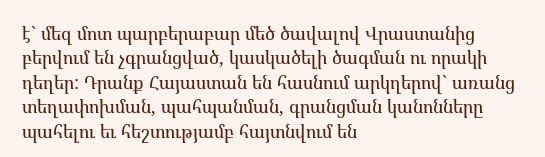է` մեզ մոտ պարբերաբար մեծ ծավալով Վրաստանից բերվում են չգրանցված, կասկածելի ծագման ու որակի դեղեր: Դրանք Հայաստան են հասնում արկղերով` առանց տեղափոխման, պահպանման, գրանցման կանոնները պահելու եւ հեշտությամբ հայտնվում են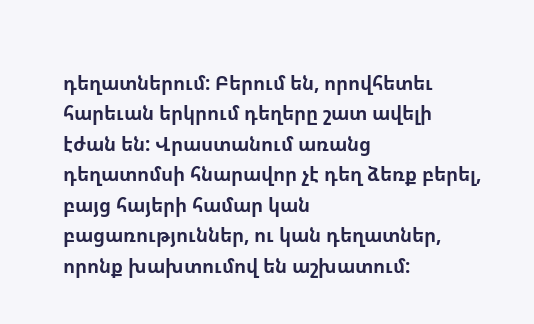դեղատներում: Բերում են, որովհետեւ հարեւան երկրում դեղերը շատ ավելի էժան են: Վրաստանում առանց դեղատոմսի հնարավոր չէ դեղ ձեռք բերել, բայց հայերի համար կան բացառություններ, ու կան դեղատներ, որոնք խախտումով են աշխատում: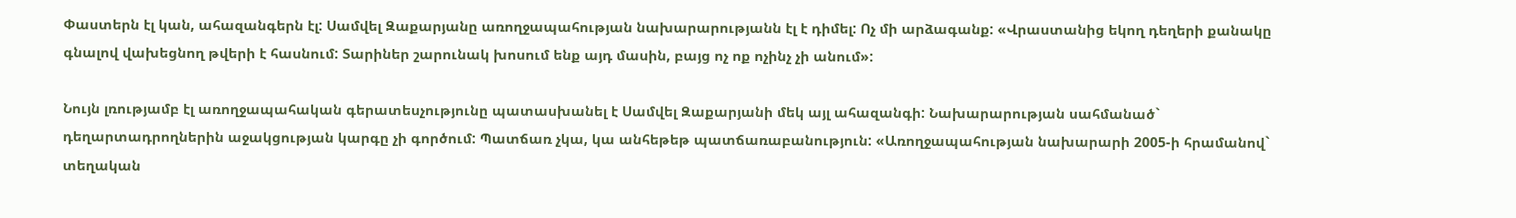Փաստերն էլ կան, ահազանգերն էլ: Սամվել Զաքարյանը առողջապահության նախարարությանն էլ է դիմել: Ոչ մի արձագանք: «Վրաստանից եկող դեղերի քանակը գնալով վախեցնող թվերի է հասնում: Տարիներ շարունակ խոսում ենք այդ մասին, բայց ոչ ոք ոչինչ չի անում»:

Նույն լռությամբ էլ առողջապահական գերատեսչությունը պատասխանել է Սամվել Զաքարյանի մեկ այլ ահազանգի: Նախարարության սահմանած` դեղարտադրողներին աջակցության կարգը չի գործում: Պատճառ չկա, կա անհեթեթ պատճառաբանություն: «Առողջապահության նախարարի 2005-ի հրամանով` տեղական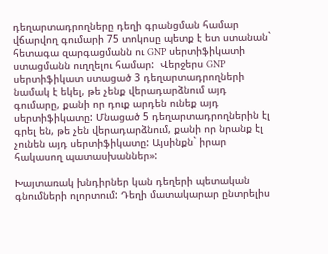դեղարտադրողները դեղի գրանցման համար վճարվող գումարի 75 տոկոսը պետք է ետ ստանան` հետագա զարգացմանն ու GNP սերտիֆիկատի ստացմանն ուղղելու համար:  Վերջերս GNP սերտիֆիկատ ստացած 3 դեղարտադրողների նամակ է եկել, թե չենք վերադարձնում այդ գումարը, քանի որ դուք արդեն ունեք այդ սերտիֆիկատը: Մնացած 5 դեղարտադրողներին էլ գրել են, թե չեն վերադարձնում, քանի որ նրանք էլ չունեն այդ սերտիֆիկատը: Այսինքն` իրար հակասող պատասխաններ»:

Խայտառակ խնդիրներ կան դեղերի պետական գնումների ոլորտում: Դեղի մատակարար ընտրելիս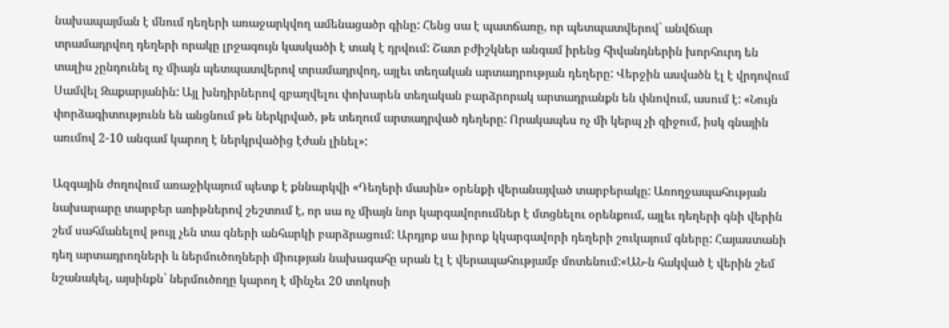նախապայման է մնում դեղերի առաջարկվող ամենացածր գինը: Հենց սա է պատճառը, որ պետպատվերով` անվճար տրամադրվող դեղերի որակը լրջագույն կասկածի է տակ է դրվում: Շատ բժիշկներ անգամ իրենց հիվանդներին խորհուրդ են տալիս չընդունել ոչ միայն պետպատվերով տրամադրվող, այլեւ տեղական արտադրության դեղերը: Վերջին ասվածն էլ է վրդովում Սամվել Զաքարյանին: Այլ խնդիրներով զբաղվելու փոխարեն տեղական բարձրորակ արտադրանքն են փնովում, ասում է: «Նույն փորձագիտությունն են անցնում թե ներկրված, թե տեղում արտադրված դեղերը: Որակապես ոչ մի կերպ չի զիջում, իսկ գնային առւմով 2-10 անգամ կարող է ներկրվածից էժան լինել»:

Ազգային ժողովում առաջիկայում պետք է քննարկվի «Դեղերի մասին» օրենքի վերանայված տարբերակը: Առողջապահության նախարարը տարբեր առիթներով շեշտում է, որ սա ոչ միայն նոր կարգավորումներ է մտցնելու օրենքում, այլեւ դեղերի գնի վերին շեմ սահմանելով թույլ չեն տա գների անհարկի բարձրացում: Արդյոք սա իրոք կկարգավորի դեղերի շուկայում գները: Հայաստանի դեղ արտադրողների և ներմուծողների միության նախագահը սրան էլ է վերապահությամբ մոտենում:«ԱՆ-ն հակված է վերին շեմ նշանակել, այսինքն` ներմուծողը կարող է մինչեւ 20 տոկոսի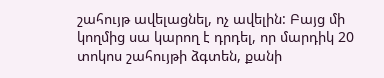շահույթ ավելացնել, ոչ ավելին: Բայց մի կողմից սա կարող է դրդել, որ մարդիկ 20 տոկոս շահույթի ձգտեն, քանի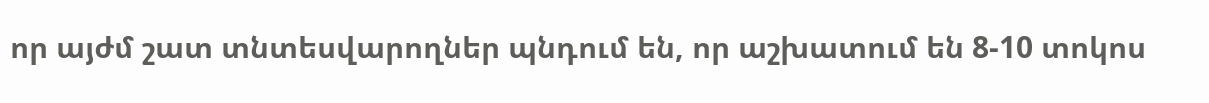որ այժմ շատ տնտեսվարողներ պնդում են, որ աշխատում են 8-10 տոկոս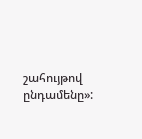շահույթով ընդամենը»: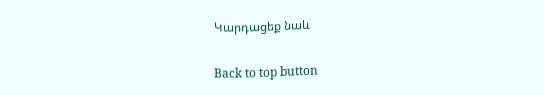Կարդացեք նաև

Back to top button